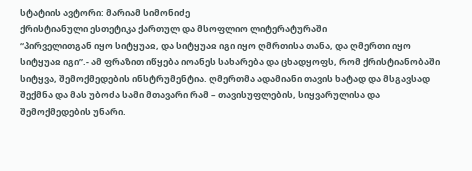სტატიის ავტორი: მარიამ სიმონიძე
ქრისტიანული ესთეტიკა ქართულ და მსოფლიო ლიტერატურაში
“პირველითგან იყო სიტყუაჲ, და სიტყუაჲ იგი იყო ღმრთისა თანა, და ღმერთი იყო სიტყუაჲ იგი”.- ამ ფრაზით იწყება იოანეს სახარება და ცხადყოფს, რომ ქრისტიანობაში სიტყვა, შემოქმედების ინსტრუმენტია. ღმერთმა ადამიანი თავის ხატად და მსგავსად შექმნა და მას უბოძა სამი მთავარი რამ – თავისუფლების, სიყვარულისა და შემოქმედების უნარი.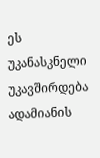ეს უკანასკნელი უკავშირდება ადამიანის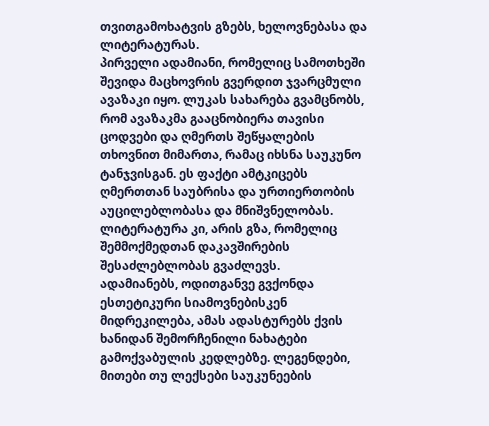თვითგამოხატვის გზებს, ხელოვნებასა და ლიტერატურას.
პირველი ადამიანი, რომელიც სამოთხეში შევიდა მაცხოვრის გვერდით ჯვარცმული ავაზაკი იყო. ლუკას სახარება გვამცნობს, რომ ავაზაკმა გააცნობიერა თავისი ცოდვები და ღმერთს შეწყალების თხოვნით მიმართა, რამაც იხსნა საუკუნო ტანჯვისგან. ეს ფაქტი ამტკიცებს ღმერთთან საუბრისა და ურთიერთობის აუცილებლობასა და მნიშვნელობას. ლიტერატურა კი, არის გზა, რომელიც შემმოქმედთან დაკავშირების შესაძლებლობას გვაძლევს.
ადამიანებს, ოდითგანვე გვქონდა ესთეტიკური სიამოვნებისკენ მიდრეკილება, ამას ადასტურებს ქვის ხანიდან შემორჩენილი ნახატები გამოქვაბულის კედლებზე. ლეგენდები, მითები თუ ლექსები საუკუნეების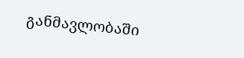განმავლობაში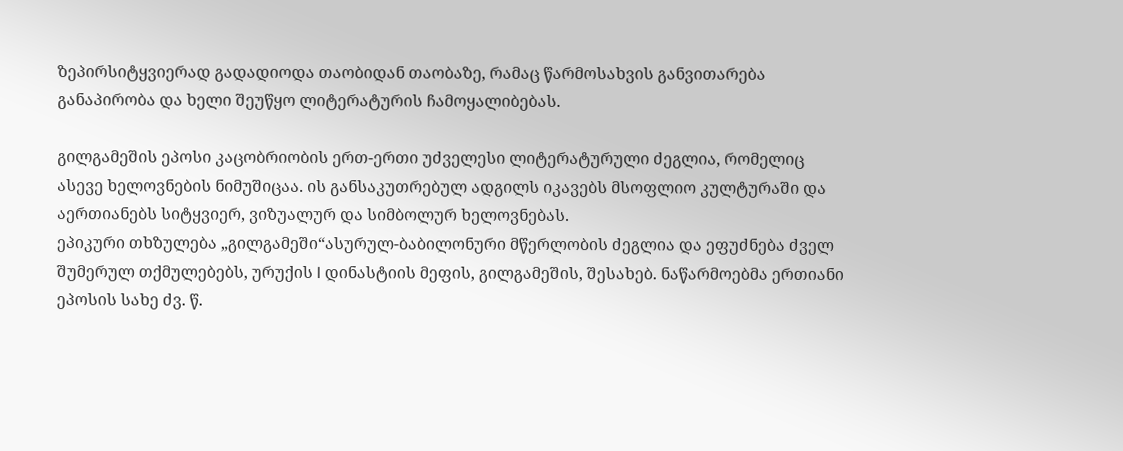ზეპირსიტყვიერად გადადიოდა თაობიდან თაობაზე, რამაც წარმოსახვის განვითარება განაპირობა და ხელი შეუწყო ლიტერატურის ჩამოყალიბებას.

გილგამეშის ეპოსი კაცობრიობის ერთ-ერთი უძველესი ლიტერატურული ძეგლია, რომელიც ასევე ხელოვნების ნიმუშიცაა. ის განსაკუთრებულ ადგილს იკავებს მსოფლიო კულტურაში და აერთიანებს სიტყვიერ, ვიზუალურ და სიმბოლურ ხელოვნებას.
ეპიკური თხზულება „გილგამეში“ასურულ-ბაბილონური მწერლობის ძეგლია და ეფუძნება ძველ შუმერულ თქმულებებს, ურუქის I დინასტიის მეფის, გილგამეშის, შესახებ. ნაწარმოებმა ერთიანი ეპოსის სახე ძვ. წ.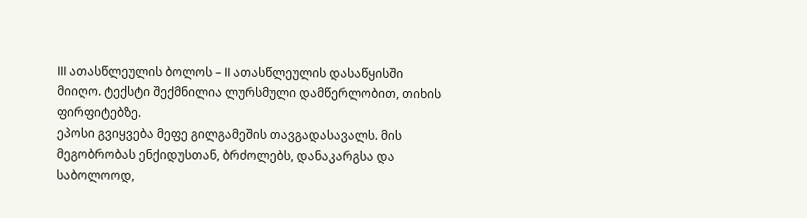III ათასწლეულის ბოლოს – II ათასწლეულის დასაწყისში მიიღო. ტექსტი შექმნილია ლურსმული დამწერლობით, თიხის ფირფიტებზე.
ეპოსი გვიყვება მეფე გილგამეშის თავგადასავალს. მის მეგობრობას ენქიდუსთან, ბრძოლებს, დანაკარგსა და საბოლოოდ,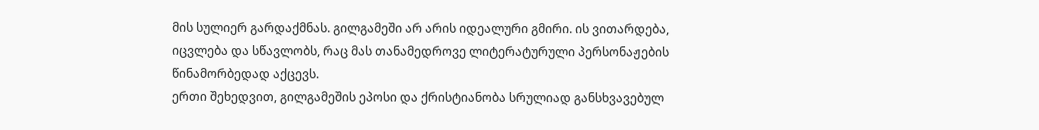მის სულიერ გარდაქმნას. გილგამეში არ არის იდეალური გმირი. ის ვითარდება, იცვლება და სწავლობს, რაც მას თანამედროვე ლიტერატურული პერსონაჟების წინამორბედად აქცევს.
ერთი შეხედვით, გილგამეშის ეპოსი და ქრისტიანობა სრულიად განსხვავებულ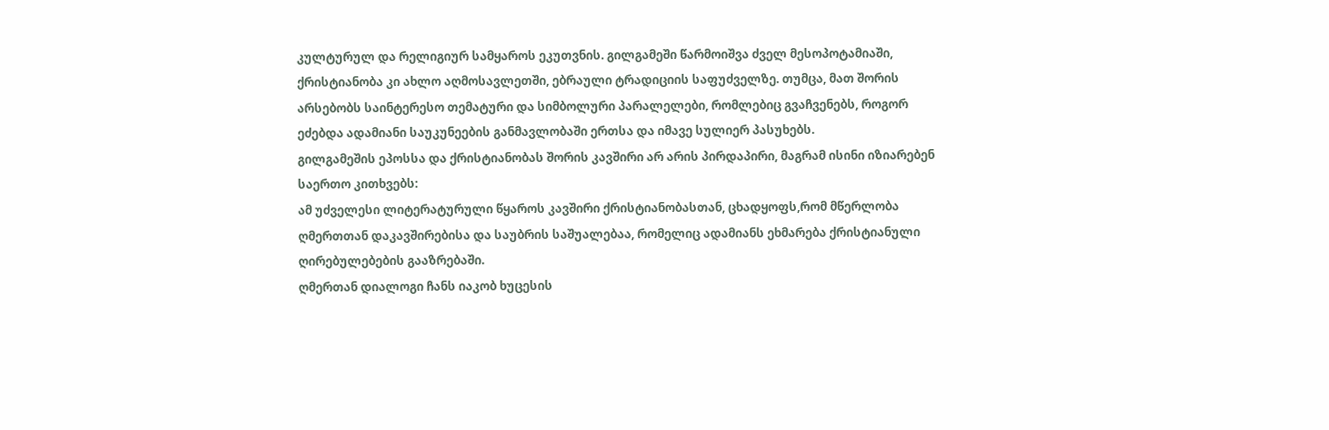კულტურულ და რელიგიურ სამყაროს ეკუთვნის. გილგამეში წარმოიშვა ძველ მესოპოტამიაში, ქრისტიანობა კი ახლო აღმოსავლეთში, ებრაული ტრადიციის საფუძველზე. თუმცა, მათ შორის არსებობს საინტერესო თემატური და სიმბოლური პარალელები, რომლებიც გვაჩვენებს, როგორ ეძებდა ადამიანი საუკუნეების განმავლობაში ერთსა და იმავე სულიერ პასუხებს.
გილგამეშის ეპოსსა და ქრისტიანობას შორის კავშირი არ არის პირდაპირი, მაგრამ ისინი იზიარებენ საერთო კითხვებს:
ამ უძველესი ლიტერატურული წყაროს კავშირი ქრისტიანობასთან, ცხადყოფს,რომ მწერლობა ღმერთთან დაკავშირებისა და საუბრის საშუალებაა, რომელიც ადამიანს ეხმარება ქრისტიანული ღირებულებების გააზრებაში.
ღმერთან დიალოგი ჩანს იაკობ ხუცესის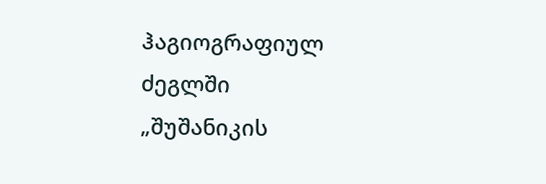ჰაგიოგრაფიულ ძეგლში „შუშანიკის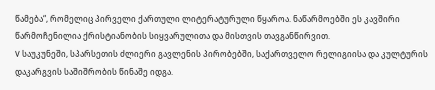წამება“, რომელიც პირველი ქართული ლიტერატურული წყაროა. ნაწარმოებში ეს კავშირი წარმოჩენილია ქრისტიანობის სიყვარულითა და მისთვის თავგანწირვით.
V საუკუნეში, სპარსეთის ძლიერი გავლენის პირობებში, საქართველო რელიგიისა და კულტურის დაკარგვის საშიშრობის წინაშე იდგა.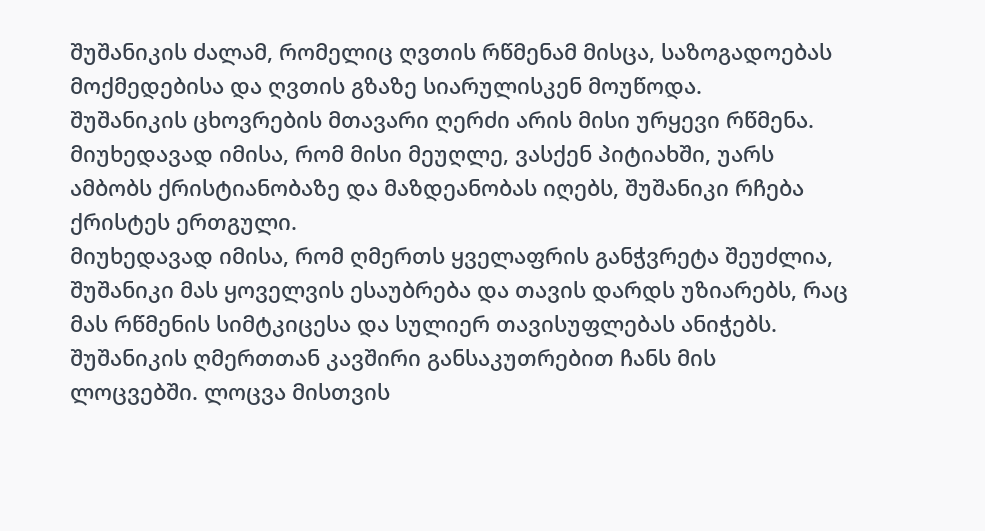შუშანიკის ძალამ, რომელიც ღვთის რწმენამ მისცა, საზოგადოებას მოქმედებისა და ღვთის გზაზე სიარულისკენ მოუწოდა.
შუშანიკის ცხოვრების მთავარი ღერძი არის მისი ურყევი რწმენა. მიუხედავად იმისა, რომ მისი მეუღლე, ვასქენ პიტიახში, უარს ამბობს ქრისტიანობაზე და მაზდეანობას იღებს, შუშანიკი რჩება ქრისტეს ერთგული.
მიუხედავად იმისა, რომ ღმერთს ყველაფრის განჭვრეტა შეუძლია, შუშანიკი მას ყოველვის ესაუბრება და თავის დარდს უზიარებს, რაც მას რწმენის სიმტკიცესა და სულიერ თავისუფლებას ანიჭებს. შუშანიკის ღმერთთან კავშირი განსაკუთრებით ჩანს მის ლოცვებში. ლოცვა მისთვის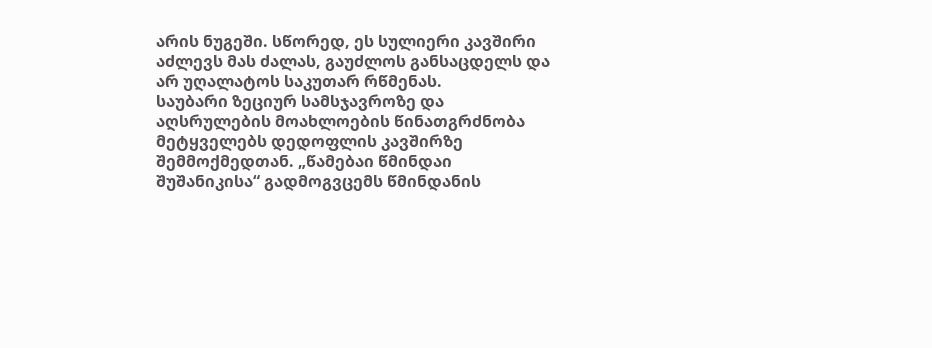არის ნუგეში. სწორედ, ეს სულიერი კავშირი აძლევს მას ძალას, გაუძლოს განსაცდელს და არ უღალატოს საკუთარ რწმენას.
საუბარი ზეციურ სამსჯავროზე და აღსრულების მოახლოების წინათგრძნობა მეტყველებს დედოფლის კავშირზე შემმოქმედთან. „წამებაი წმინდაი შუშანიკისა“ გადმოგვცემს წმინდანის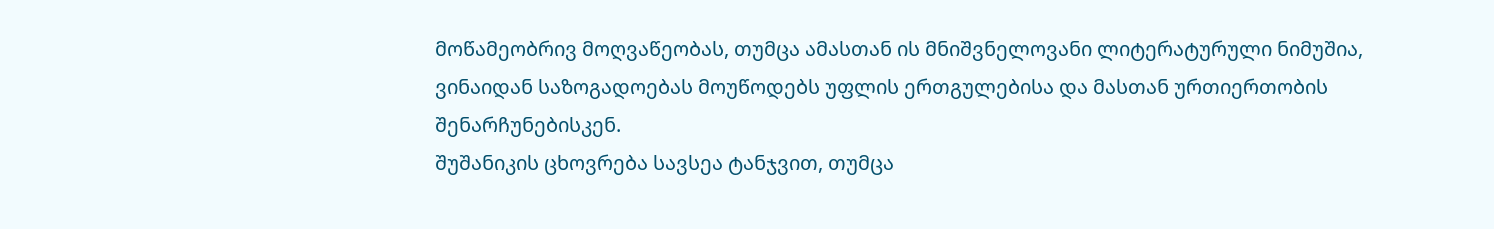მოწამეობრივ მოღვაწეობას, თუმცა ამასთან ის მნიშვნელოვანი ლიტერატურული ნიმუშია, ვინაიდან საზოგადოებას მოუწოდებს უფლის ერთგულებისა და მასთან ურთიერთობის შენარჩუნებისკენ.
შუშანიკის ცხოვრება სავსეა ტანჯვით, თუმცა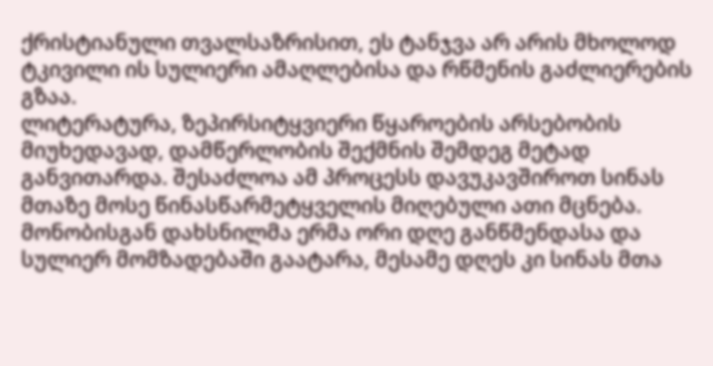ქრისტიანული თვალსაზრისით, ეს ტანჯვა არ არის მხოლოდ ტკივილი ის სულიერი ამაღლებისა და რწმენის გაძლიერების გზაა.
ლიტერატურა, ზეპირსიტყვიერი წყაროების არსებობის მიუხედავად, დამწერლობის შექმნის შემდეგ მეტად განვითარდა. შესაძლოა ამ პროცესს დავუკავშიროთ სინას მთაზე მოსე წინასწარმეტყველის მიღებული ათი მცნება. მონობისგან დახსნილმა ერმა ორი დღე განწმენდასა და სულიერ მომზადებაში გაატარა, მესამე დღეს კი სინას მთა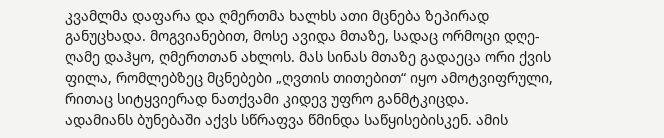კვამლმა დაფარა და ღმერთმა ხალხს ათი მცნება ზეპირად განუცხადა. მოგვიანებით, მოსე ავიდა მთაზე, სადაც ორმოცი დღე-ღამე დაჰყო, ღმერთთან ახლოს. მას სინას მთაზე გადაეცა ორი ქვის ფილა, რომლებზეც მცნებები „ღვთის თითებით“ იყო ამოტვიფრული, რითაც სიტყვიერად ნათქვამი კიდევ უფრო განმტკიცდა.
ადამიანს ბუნებაში აქვს სწრაფვა წმინდა საწყისებისკენ. ამის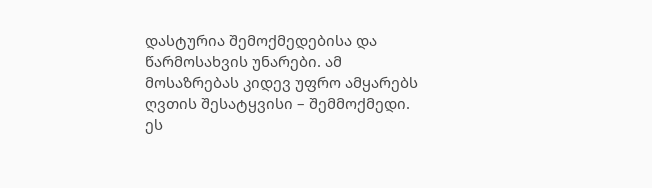დასტურია შემოქმედებისა და წარმოსახვის უნარები. ამ მოსაზრებას კიდევ უფრო ამყარებს ღვთის შესატყვისი – შემმოქმედი. ეს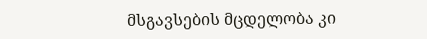მსგავსების მცდელობა კი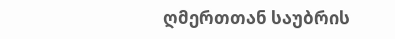ღმერთთან საუბრის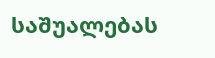საშუალებას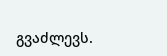გვაძლევს.